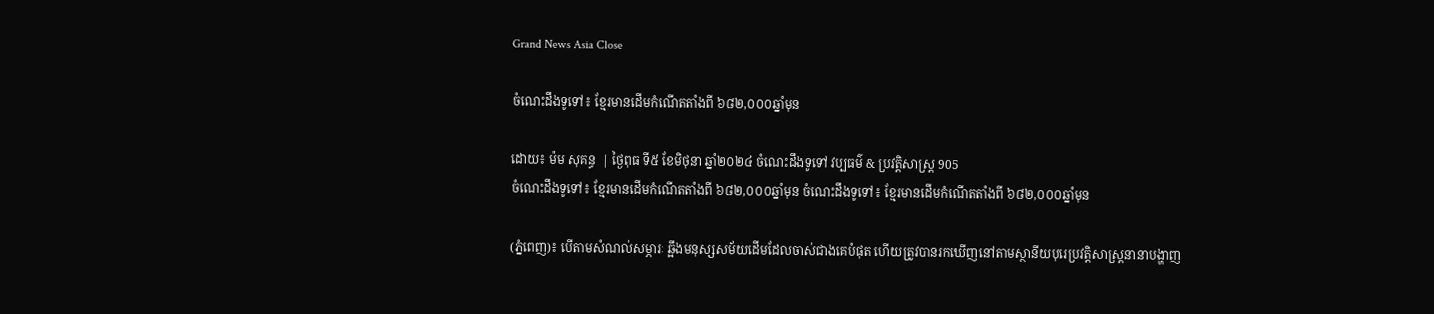Grand News Asia Close

ចំណេះដឹងទូទៅ៖ ខ្មែរមានដើមកំណើតតាំងពី ៦៨២,០០០ឆ្នាំមុន

ដោយ៖ ម៉ម សុគន្ធ  | ថ្ងៃពុធ ទី៥ ខែមិថុនា ឆ្នាំ២០២៤ ចំណេះដឹងទូទៅ វប្បធម៌ & ប្រវត្តិសាស្រ្ដ 905
ចំណេះដឹងទូទៅ៖ ខ្មែរមានដើមកំណើតតាំងពី ៦៨២,០០០ឆ្នាំមុន ចំណេះដឹងទូទៅ៖ ខ្មែរមានដើមកំណើតតាំងពី ៦៨២,០០០ឆ្នាំមុន

(ភ្នំពេញ)៖ បើតាមសំណល់សម្ភារៈ ឆ្អឹងមនុស្សសម័យដើមដែលចាស់ជាងគេបំផុត ហើយត្រូវបានរកឃើញនៅតាមស្ថានីយបុរេប្រវត្តិសាស្ត្រនានាបង្ហាញ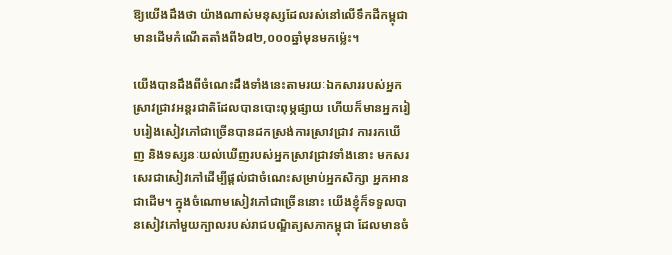ឱ្យយើងដឹងថា យ៉ាងណាស់មនុស្សដែលរស់នៅលើទឹកដីកម្ពុជាមានដើមកំណើតតាំងពី៦៨២,០០០ឆ្នាំមុនមកម្ល៉េះ។

យើងបានដឹងពីចំណេះដឹងទាំងនេះតាមរយៈឯកសាររបស់អ្នកស្រាវជ្រាវអន្តរជាតិដែលបានបោះពុម្ភផ្សាយ ហើយក៏មានអ្នករៀបរៀងសៀវភៅជាច្រើនបានដកស្រង់ការស្រាវជ្រាវ ការរកឃើញ និងទស្សនៈយល់ឃើញរបស់អ្នកស្រាវជ្រាវទាំងនោះ មកសរសេរជាសៀវភៅដើម្បីផ្ដល់ជាចំណេះសម្រាប់អ្នកសិក្សា អ្នកអានជាដើម។ ក្នុងចំណោមសៀវភៅជាច្រើននោះ យើងខ្ញុំក៏ទទួលបានសៀវភៅមួយក្បាលរបស់រាជបណ្ឌិត្យសភាកម្ពុជា ដែលមានចំ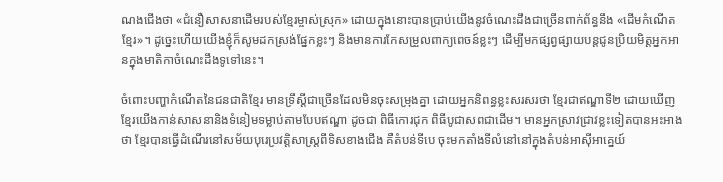ណងជើងថា «ជំនឿសាសនាដើមរបស់ខ្មែរម្ចាស់ស្រុក» ដោយក្នុងនោះបានប្រាប់យើងនូវចំណេះដឹងជាច្រើនពាក់ព័ន្ធនឹង «ដើមកំណើតខ្មែរ»។ ដូច្នេះហើយយើងខ្ញុំក៏សូមដកស្រង់ផ្នែកខ្លះៗ និងមានការកែសម្រួលពាក្យពេចន៍ខ្លះៗ ដើម្បីមកផ្សព្វផ្សាយបន្តជូនប្រិយមិត្តអ្នកអានក្នុងមាតិកាចំណេះដឹងទូទៅនេះ។

ចំពោះបញ្ហាកំណើតនៃជនជាតិខ្មែរ មានទ្រឹស្ដីជាច្រើនដែលមិនចុះសម្រុងគ្នា ដោយអ្នកនិពន្ធខ្លះសរសរថា ខ្មែរជាឥណ្ឌាទី២ ដោយឃើញខ្មែរយើងកាន់សាសនានិងទំនៀមទម្លាប់តាមបែបឥណ្ឌា ដូចជា ពិធីកោរជុក ពិធីបូជាសពជាដើម។ មានអ្នកស្រាវជ្រាវខ្លះទៀតបានអះអាងថា ខ្មែរបានធ្វើដំណើរនៅសម័យបុរេប្រវត្តិសាស្ត្រពីទិសខាងជើង គឺតំបន់ទីបេ ចុះមកតាំងទីលំនៅនៅក្នុងតំបន់អាស៊ីអាគ្នេយ៍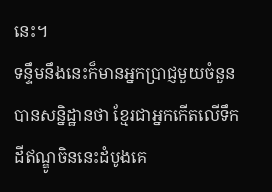នេះ។
ទន្ទឹមនឹងនេះក៏មានអ្នកប្រាជ្ញមួយចំនួនបានសន្និដ្ឋានថា ខ្មែរជាអ្នកកើតលើទឹកដីឥណ្ឌូចិននេះដំបូងគេ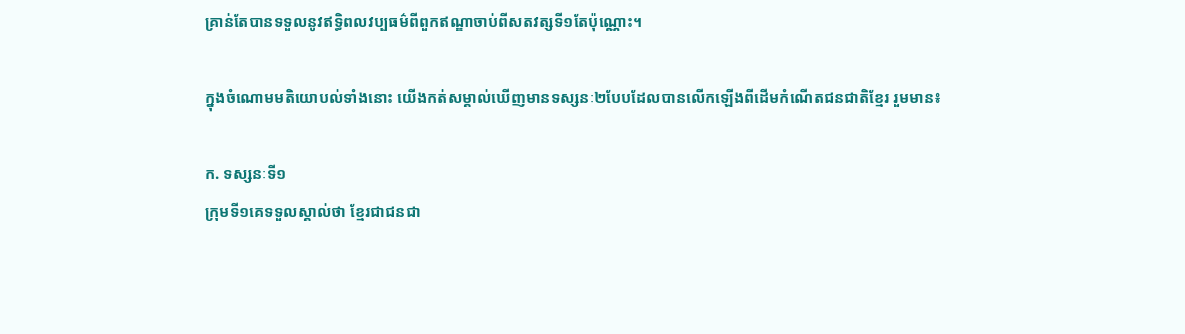គ្រាន់តែបានទទួលនូវឥទ្ធិពលវប្បធម៌ពីពួកឥណ្ឌាចាប់ពីសតវត្សទី១តែប៉ុណ្ណោះ។

ក្នុងចំណោមមតិយោបល់ទាំងនោះ យើងកត់សម្គាល់ឃើញមានទស្សនៈ២បែបដែលបានលើកឡើងពីដើមកំណើតជនជាតិខ្មែរ រួមមាន៖

ក. ទស្សនៈទី១
ក្រុមទី១គេទទួលស្គាល់ថា ខ្មែរជាជនជា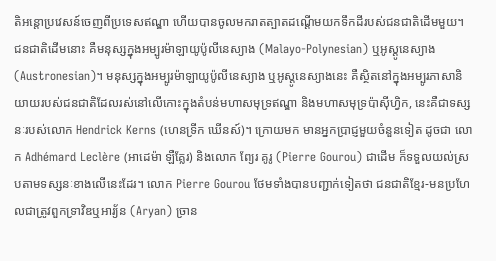តិអន្តោប្រវេសន៍ចេញពីប្រទេសឥណ្ឌា ហើយបានចូលមករាតត្បាតដណ្ដើមយកទឹកដីរបស់ជនជាតិដើមមួយ។ ជនជាតិដើមនោះ គឺមនុស្សក្នុងអម្បូរម៉ាឡាយូប៉ូលីនេស្យាង (Malayo-Polynesian) ឬអូស្តូនេស្យាង (Austronesian)។ មនុស្សក្នុងអម្បូរម៉ាឡាយូប៉ូលីនេស្យាង ឬអូស្តូនេស្យាងនេះ គឺស្ថិតនៅក្នុងអម្បូរភាសានិយាយរបស់ជនជាតិដែលរស់នៅលើកោះក្នុងតំបន់មហាសមុទ្រឥណ្ឌា និងមហាសមុទ្រប៉ាស៊ីហ្វិក, នេះគឺជាទស្សនៈរបស់លោក Hendrick Kerns (ហេនទ្រីក ឃើនស៍)។ ក្រោយមក មានអ្នកប្រាជ្ញមួយចំនួនទៀត ដូចជា លោក Adhémard Leclère (អាដេម៉ា ឡឺគ្លែរ) និងលោក ព្យែរ គូរូ (Pierre Gourou) ជាដើម ក៏ទទួលយល់ស្របតាមទស្សនៈខាងលើនេះដែរ។ លោក Pierre Gourou ថែមទាំងបានបញ្ជាក់ទៀតថា ជនជាតិខ្មែរ-មនប្រហែលជាត្រូវពួកទ្រាវិឌឬអារ្យ័ន (Aryan) ច្រាន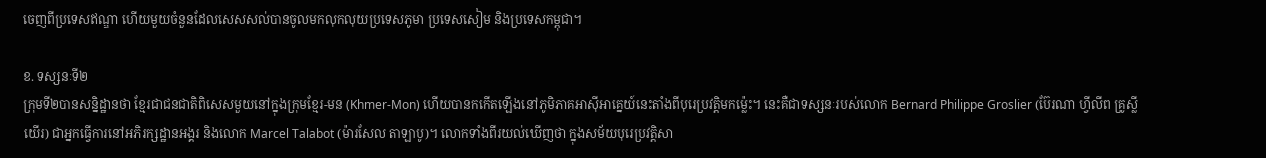ចេញពីប្រទេសឥណ្ឌា ហើយមួយចំនួនដែលសេសសល់បានចូលមកលុកលុយប្រទេសភូមា ប្រទេសសៀម និងប្រទេសកម្ពុជា។

ខ. ទស្សនៈទី២
ក្រុមទី២បានសន្និដ្ឋានថា ខ្មែរជាជនជាតិពិសេសមួយនៅក្នុងក្រុមខ្មែរ-មន (Khmer-Mon) ហើយបានកកើតឡើងនៅភូមិភាគអាស៊ីអាគ្នេយ៍នេះតាំងពីបុរេប្រវត្តិមកម្ល៉េះ។ នេះគឺជាទស្សនៈរបស់លោក Bernard Philippe Groslier (ប៊ែរណា ហ្វីលីព គ្រូស្លីយើរ) ជាអ្នកធ្វើការនៅអភិរក្សដ្ឋានអង្គរ និងលោក Marcel Talabot (ម៉ារសែល តាឡាបូ)។ លោកទាំងពីរយល់ឃើញថា ក្នុងសម័យបុរេប្រវត្តិសា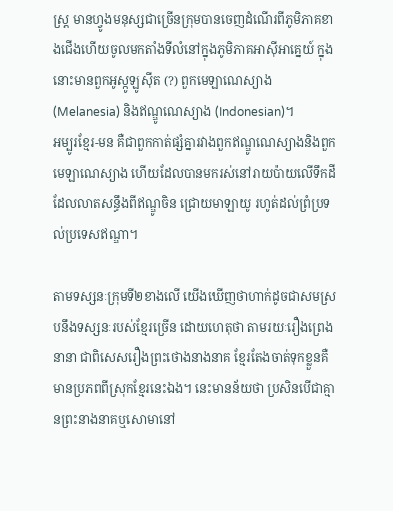ស្ត្រ មានហ្វូងមនុស្សជាច្រើនក្រុមបានចេញដំណើរពីភូមិភាគខាងជើងហើយចូលមកតាំងទីលំនៅក្នុងភូមិភាគអាស៊ីអាគ្នេយ៍ ក្នុងនោះមានពួកអូស្កូឡូស៊ីត (?) ពួកមេឡាណេស្យាង (Melanesia) និងឥណ្ឌូណេស្យាង (Indonesian)។
អម្បូរខ្មែរ-មន គឺជាពួកកាត់ផ្សំគ្នារវាងពួកឥណ្ឌូណេស្យាងនិងពួកមេឡាណេស្យាង ហើយដែលបានមករស់នៅរាយប៉ាយលើទឹកដីដែលលាតសន្ធឹងពីឥណ្ឌូចិន ជ្រោយមាឡាយូ រហូត់ដល់ព្រំប្រទល់ប្រទេសឥណ្ឌា។

តាមទស្សនៈក្រុមទី២ខាងលើ យើងឃើញថាហាក់ដូចជាសមស្របនឹងទស្សនៈរបស់ខ្មែរច្រើន ដោយហេតុថា តាមរយៈរឿងព្រេងនានា ជាពិសេសរឿងព្រះថោងនាងនាគ ខ្មែរតែងចាត់ទុកខ្លួនគឺមានប្រភពពីស្រុកខ្មែរនេះឯង។ នេះមានន័យថា ប្រសិនបើជាគ្មានព្រះនាងនាគឬសោមានៅ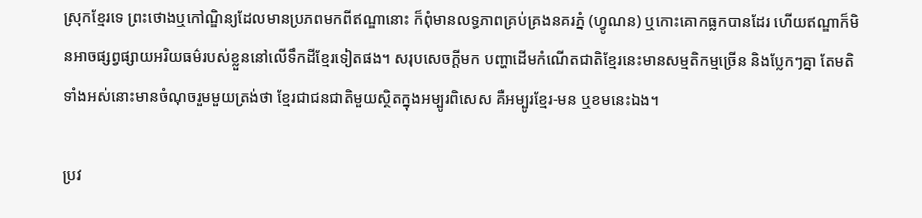ស្រុកខ្មែរទេ ព្រះថោងឬកៅណ្ឌិន្យដែលមានប្រភពមកពីឥណ្ឌានោះ ក៏ពុំមានលទ្ធភាពគ្រប់គ្រងនគរភ្នំ (ហ្វូណន) ឬកោះគោកធ្លកបានដែរ ហើយឥណ្ឌាក៏មិនអាចផ្សព្វផ្សាយអរិយធម៌របស់ខ្លួននៅលើទឹកដីខ្មែរទៀតផង។ សរុបសេចក្ដីមក បញ្ហាដើមកំណើតជាតិខ្មែរនេះមានសម្មតិកម្មច្រើន និងប្លែកៗគ្នា តែមតិទាំងអស់នោះមានចំណុចរួមមួយត្រង់ថា ខ្មែរជាជនជាតិមួយស្ថិតក្នុងអម្បូរពិសេស គឺអម្បូរខ្មែរ-មន ឬខមនេះឯង។

ប្រវ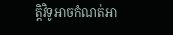ត្តិវិទូអាចកំណត់អា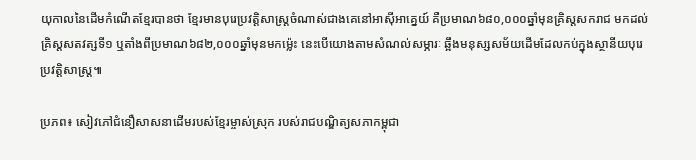យុកាលនៃដើមកំណើតខ្មែរបានថា ខ្មែរមានបុរេប្រវត្តិសាស្ត្រចំណាស់ជាងគេនៅអាស៊ីអាគ្នេយ៍ គឺប្រមាណ៦៨០,០០០ឆ្នាំមុនគ្រិស្ដសករាជ មកដល់គ្រិស្ដសតវត្សទី១ ឬតាំងពីប្រមាណ៦៨២,០០០ឆ្នាំមុនមកម្ល៉េះ នេះបើយោងតាមសំណល់សម្ភារៈ ឆ្អឹងមនុស្សសម័យដើមដែលកប់ក្នុងស្ថានីយបុរេប្រវត្តិសាស្ត្រ៕

ប្រភព៖ សៀវភៅជំនឿសាសនាដើមរបស់ខ្មែរម្ចាស់ស្រុក របស់រាជបណ្ឌិត្យសភាកម្ពុជា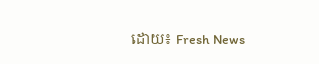ដោយ៖ Fresh News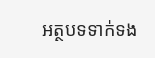អត្ថបទទាក់ទង